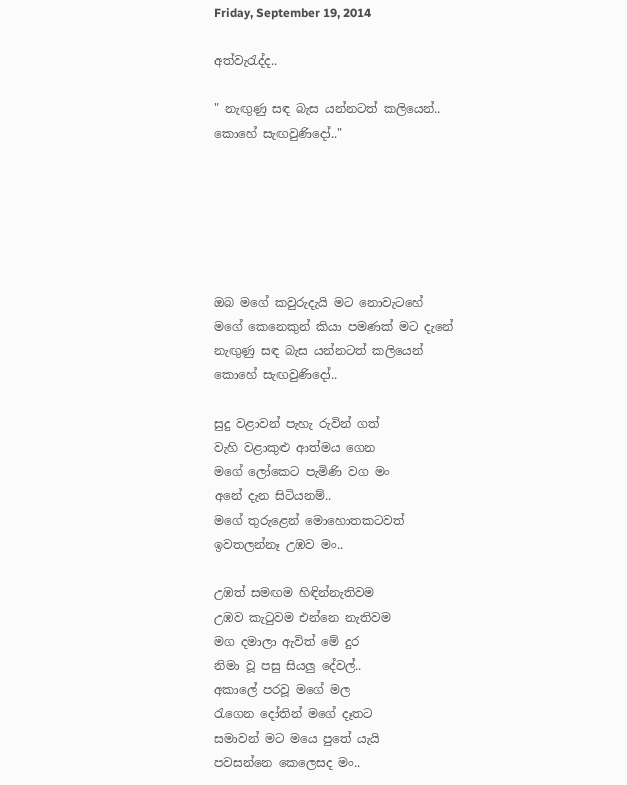Friday, September 19, 2014

අත්වැරැද්ද..

" නැඟුණු සඳ බැස යන්නටත් කලියෙන්..
කොහේ සැඟවුණිදෝ.."






ඔබ මගේ කවුරුදැයි මට නොවැටහේ
මගේ කෙනෙකුන් කියා පමණක් මට දැනේ
නැඟුණු සඳ බැස යන්නටත් කලියෙන්
කොහේ සැඟවුණිදෝ..

සුදු වළාවන් පැහැ රුවින් ගත්
වැහි වළාකුළු ආත්මය ගෙන
මගේ ලෝකෙට පැමිණි වග මං
අනේ දැන සිටියනම්..
මගේ තුරුළෙන් මොහොතකටවත්
ඉවතලන්නෑ උඹව මං..

උඹත් සමඟම හිඳින්නැතිවම
උඹව කැටුවම එන්නෙ නැතිවම
මග දමාලා ඇවිත් මේ දුර
නිමා වූ පසු සියලු දේවල්..
අකාලේ පරවූ මගේ මල
රැගෙන දෝතින් මගේ දෑතට
සමාවන් මට මයෙ පුතේ යැයි
පවසන්නෙ කෙලෙසද මං..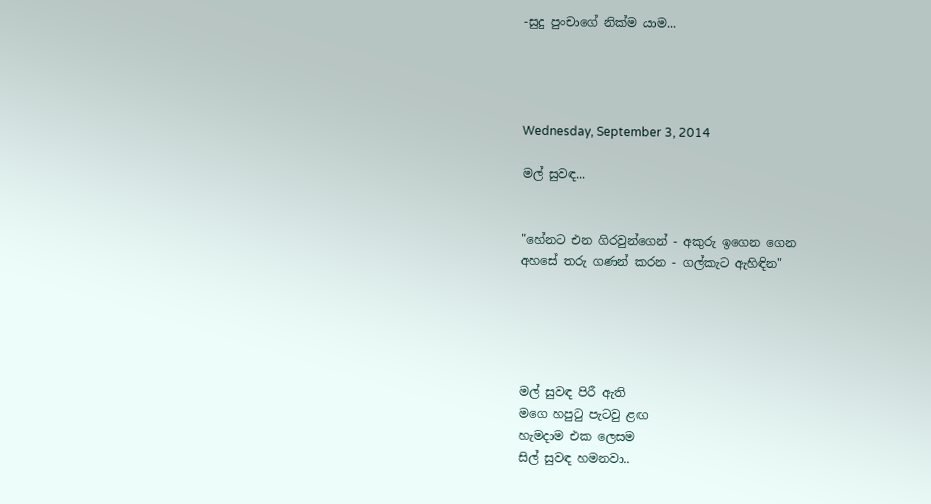-සුදු පුංචාගේ නික්ම යාම...




Wednesday, September 3, 2014

මල් සුවඳ...


"හේනට එන ගිරවුන්ගෙන් - අකුරු ඉගෙන ගෙන
අහසේ තරු ගණන් කරන - ගල්කැට ඇහිඳින"





මල් සුවඳ පිරී ඇති
මගෙ හපුටු පැටවු ළඟ
හැමදාම එක ලෙසම
සිල් සුවඳ හමනවා..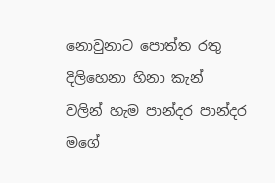නොවුනාට පොත්ත රතු
දිලිහෙනා හිනා කැන්
වලින් හැම පාන්දර පාන්දර
මගේ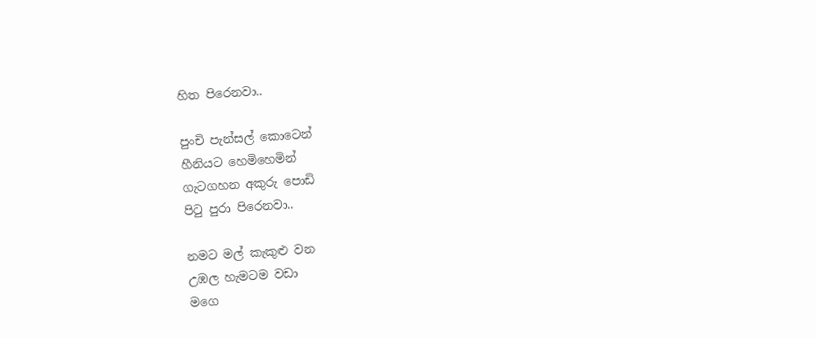හිත පිරෙනවා..

පුංචි පැන්සල් කොටෙන්
හීනියට හෙමිහෙමින්
ගැටගහන අකුරු පොඩි
පිටු පුරා පිරෙනවා..

නමට මල් කැකුළු වන
උඹල හැමටම වඩා
මගෙ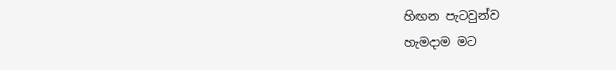හිඟන පැටවුන්ව
හැමදාම මට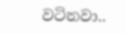වටිනවා..